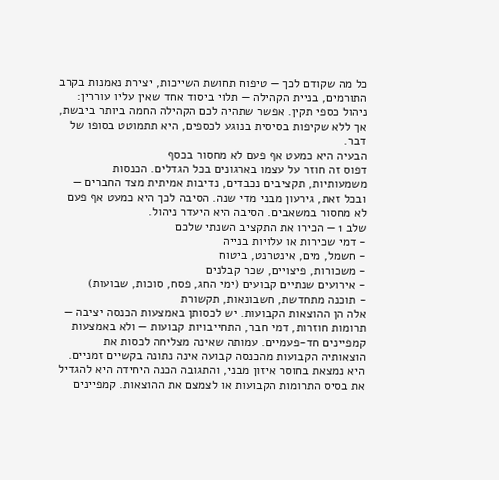כל מה שקודם לכך — טיפוח תחושת השייכות, יצירת נאמנות בקרב התורמים, בניית הקהילה — תלוי ביסוד אחד שאין עליו עוררין: ניהול כספי תקין. אפשר שתהיה לכם הקהילה החמה ביותר ביבשת, אך ללא שקיפות בסיסית בנוגע לכספים, היא תתמוטט בסופו של דבר.
הבעיה היא כמעט אף פעם לא מחסור בכסף
דפוס זה חוזר על עצמו בארגונים בכל הגדלים. הכנסות משמעותיות, תקציבים נכבדים, נדיבות אמיתית מצד החברים — ובכל זאת, גירעון מבני מדי שנה. הסיבה לכך היא כמעט אף פעם לא מחסור במשאבים. הסיבה היא היעדר ניהול.
שלב 1 — הכירו את התקציב השנתי שלכם
- דמי שכירות או עלויות בנייה
- חשמל, מים, אינטרנט, ביטוח
- משכורות, פיצויים, שכר קבלנים
- אירועים שנתיים קבועים (ימי החג, פסח, סוכות, שבועות)
- תוכנה מתחדשת, חשבונאות, תקשורת
אלה הן ההוצאות הקבועות. יש לכסותן באמצעות הכנסה יציבה — תרומות חוזרות, דמי חבר, התחייבויות קבועות — ולא באמצעות קמפיינים חד-פעמיים. עמותה שאינה מצליחה לכסות את הוצאותיה הקבועות מהכנסה קבועה אינה נתונה בקשיים זמניים. היא נמצאת בחוסר איזון מבני, והתגובה הכנה היחידה היא להגדיל את בסיס התרומות הקבועות או לצמצם את ההוצאות. קמפיינים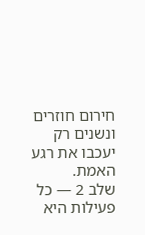חירום חוזרים ונשנים רק יעכבו את רגע האמת.
שלב 2 — כל פעילות היא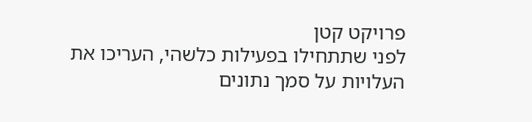פרויקט קטן
לפני שתתחילו בפעילות כלשהי, העריכו את העלויות על סמך נתונים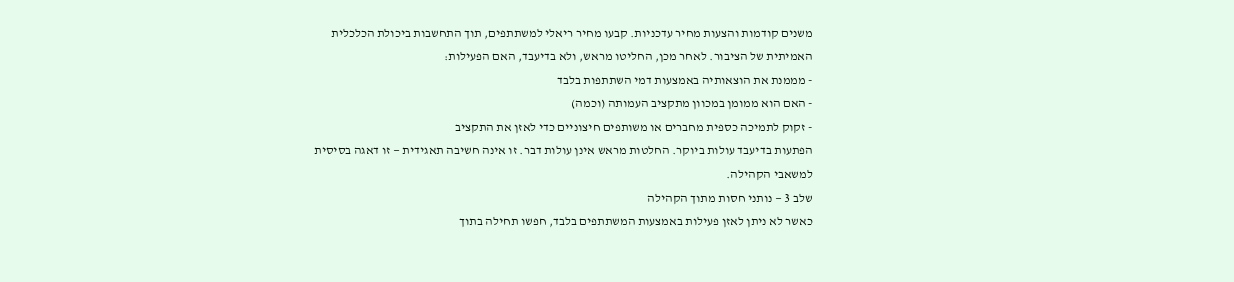משנים קודמות והצעות מחיר עדכניות. קבעו מחיר ריאלי למשתתפים, תוך התחשבות ביכולת הכלכלית האמיתית של הציבור. לאחר מכן, החליטו מראש, ולא בדיעבד, האם הפעילות:
- מממנת את הוצאותיה באמצעות דמי השתתפות בלבד
- האם הוא ממומן במכוון מתקציב העמותה (וכמה)
- זקוק לתמיכה כספית מחברים או משותפים חיצוניים כדי לאזן את התקציב
הפתעות בדיעבד עולות ביוקר. החלטות מראש אינן עולות דבר. זו אינה חשיבה תאגידית — זו דאגה בסיסית למשאבי הקהילה.
שלב 3 — נותני חסות מתוך הקהילה
כאשר לא ניתן לאזן פעילות באמצעות המשתתפים בלבד, חפשו תחילה בתוך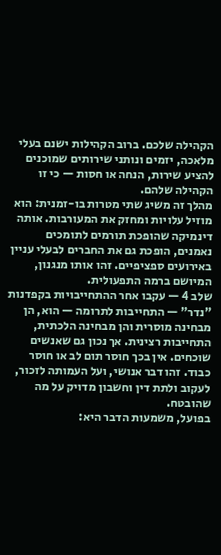הקהילה שלכם. ברוב הקהילות ישנם בעלי מלאכה, יזמים ונותני שירותים שמוכנים להציע שירות, הנחה או חסות — כי זו הקהילה שלהם.
מהלך זה משיג שתי מטרות בו-זמנית: הוא מוזיל עלויות ומחזק את המעורבות. אותה דינמיקה שהופכת תורמים לתומכים נאמנים, הופכת גם את החברים לבעלי עניין באירועים ספציפיים. זהו אותו מנגנון, המיושם ברמה התפעולית.
שלב 4 — עקבו אחר ההתחייבויות בקפדנות
"נדר" — התחייבות לתרומה — הוא, הן מבחינה מוסרית והן מבחינה הלכתית, התחייבות רצינית. אך נכון גם שאנשים שוכחים. אין בכך חוסר תום לב או חוסר כבוד. זהו דבר אנושי, ועל העמותה לזכור, לעקוב ולתת דין וחשבון מדויק על מה שהובטח.
בפועל, משמעות הדבר היא: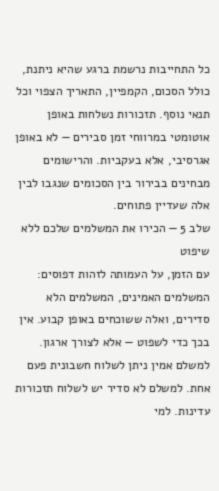כל התחייבות נרשמת ברגע שהיא ניתנת, כולל הסכום, הקמפיין, התאריך הצפוי וכל תנאי נוסף. תזכורות נשלחות באופן אוטומטי במרווחי זמן סבירים — לא באופן אגרסיבי, אלא בעקביות. והרישומים מבחינים בבירור בין הסכומים שנגבו לבין אלה שעדיין פתוחים.
שלב 5 — הכירו את המשלמים שלכם ללא שיפוט
עם הזמן, על העמותה לזהות דפוסים: המשלמים האמינים, המשלמים הלא סדירים, ואלה ששוכחים באופן קבוע. אין בכך כדי לשפוט — אלא לצורך ארגון. למשלם אמין ניתן לשלוח חשבונית פעם אחת. למשלם לא סדיר יש לשלוח תזכורות עדינות. למי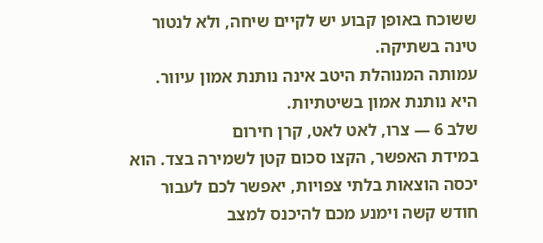ששוכח באופן קבוע יש לקיים שיחה, ולא לנטור טינה בשתיקה.
עמותה המנוהלת היטב אינה נותנת אמון עיוור. היא נותנת אמון בשיטתיות.
שלב 6 — צרו, לאט לאט, קרן חירום
במידת האפשר, הקצו סכום קטן לשמירה בצד. הוא יכסה הוצאות בלתי צפויות, יאפשר לכם לעבור חודש קשה וימנע מכם להיכנס למצב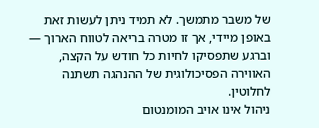של משבר מתמשך. לא תמיד ניתן לעשות זאת באופן מיידי, אך זו מטרה בריאה לטווח הארוך — וברגע שתפסיקו לחיות כל חודש על הקצה, האווירה הפסיכולוגית של ההנהגה תשתנה לחלוטין.
ניהול אינו אויב המומנטום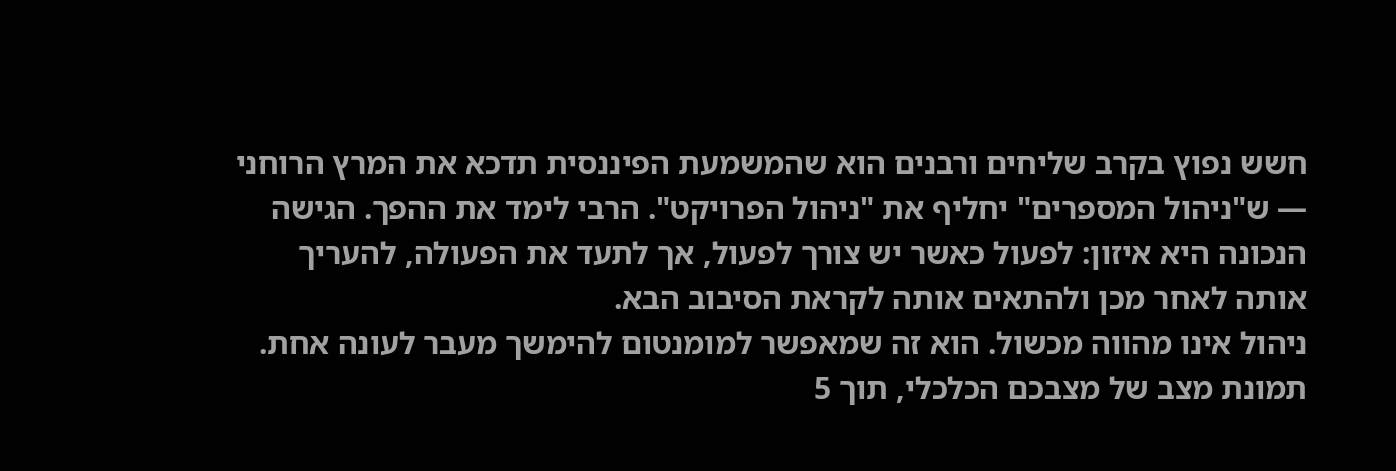חשש נפוץ בקרב שליחים ורבנים הוא שהמשמעת הפיננסית תדכא את המרץ הרוחני — ש"ניהול המספרים" יחליף את "ניהול הפרויקט". הרבי לימד את ההפך. הגישה הנכונה היא איזון: לפעול כאשר יש צורך לפעול, אך לתעד את הפעולה, להעריך אותה לאחר מכן ולהתאים אותה לקראת הסיבוב הבא.
ניהול אינו מהווה מכשול. הוא זה שמאפשר למומנטום להימשך מעבר לעונה אחת.
תמונת מצב של מצבכם הכלכלי, תוך 5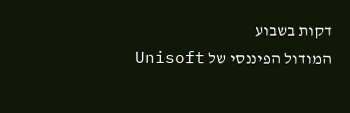דקות בשבוע
המודול הפיננסי של Unisoft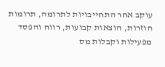עוקב אחר התחייבויות לתרומה, תרומות חוזרות, הוצאות קבועות, רווח והפסד מפעילות וקבלות מס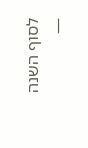לסוף השנה —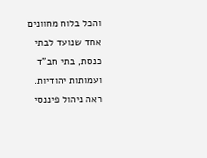והכל בלוח מחוונים אחד שנועד לבתי כנסת, בתי חב"ד ועמותות יהודיות.
ראה ניהול פיננסי